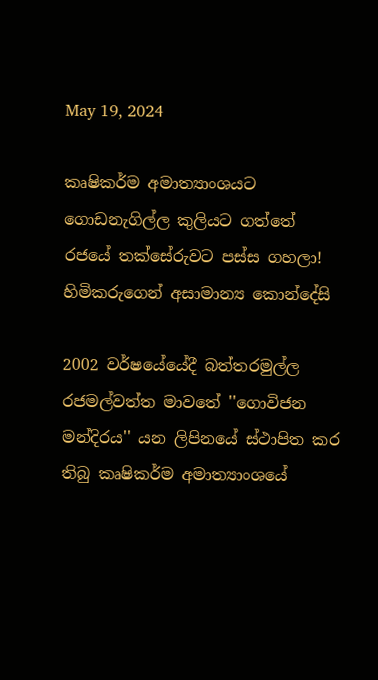May 19, 2024

කෘෂිකර්ම අමාත්‍යාංශයට ගොඩනැගිල්ල කුලියට ගත්තේ රජයේ තක්සේරුවට පස්ස ගහලා! හිමිකරුගෙන් අසාමාන්‍ය කොන්දේසි

2002 වර්ෂයේයේදී බත්තරමුල්ල රජමල්වත්ත මාවතේ ''ගොවිජන මන්දිරය'' යන ලිපිනයේ ස්ථාපිත කර තිබු කෘෂිකර්ම අමාත්‍යාංශයේ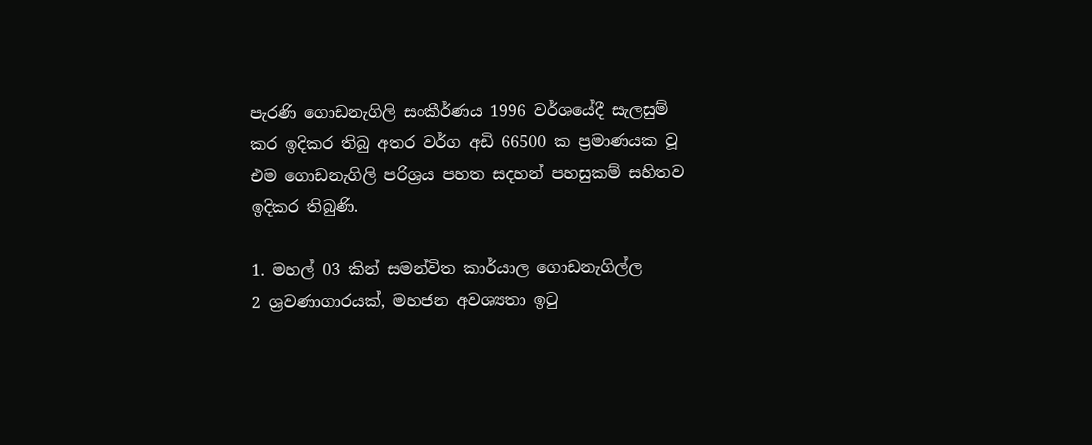පැරණි ගොඩනැගිලි සංකීර්ණය 1996 වර්ශයේදී සැලසුම් කර ඉදිකර තිබු අතර වර්ග අඩි 66500 ක ප්‍රමාණයක වූ එම ගොඩනැගිලි පරිශ්‍රය පහත සදහන් පහසුකම් සහිතව ඉදිකර තිබුණි.

1. මහල් 03 කින් සමන්විත කාර්යාල ගොඩනැගිල්ල
2 ශ්‍රවණාගාරයක්, මහජන අවශ්‍යතා ඉටු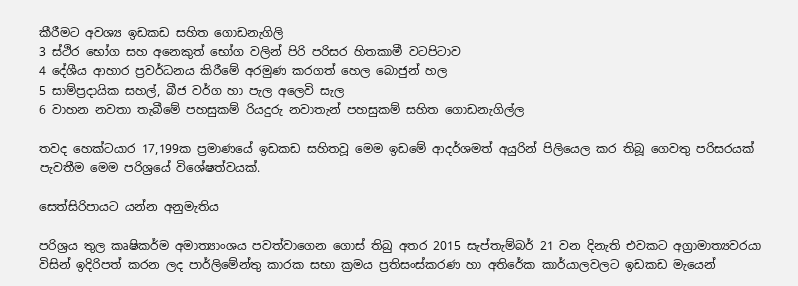කීරීමට අවශ්‍ය ඉඩකඩ සහිත ගොඩනැගිලි
3 ස්ථිර භෝග සහ අනෙකුත් භෝග වලින් පිරි පරිසර හිතකාමී වටපිටාව
4 දේශීය ආහාර ප්‍රවර්ධනය කිරීමේ අරමුණ කරගත් හෙල බොජුන් හල
5 සාම්ප්‍රදායික සහල්, බීජ වර්ග හා පැල අලෙවි සැල
6 වාහන නවතා තැබීමේ පහසුකම් රියදුරු නවාතැන් පහසුකම් සහිත ගොඩනැගිල්ල

තවද හෙක්ටයාර 17,199ක ප්‍රමාණයේ ඉඩකඩ සහිතවූ මෙම ඉඩමේ ආදර්ශමත් අයුරින් පිලියෙල කර තිබූ ගෙවතු පරිසරයක් පැවතීම මෙම පරිශ්‍රයේ විශේෂත්වයක්.

සෙත්සිරිපායට යන්න අනුමැතිය

පරිශ්‍රය තුල කෘෂිකර්ම අමාත්‍යාංශය පවත්වාගෙන ගොස් තිබු අතර 2015 සැප්තැම්බර් 21 වන දිනැති එවකට අග්‍රාමාත්‍යවරයා විසින් ඉදිරිපත් කරන ලද පාර්ලිමේන්තු කාරක සභා ක්‍රමය ප්‍රතිසංස්කරණ හා අතිරේක කාර්යාලවලට ඉඩකඩ මැයෙන්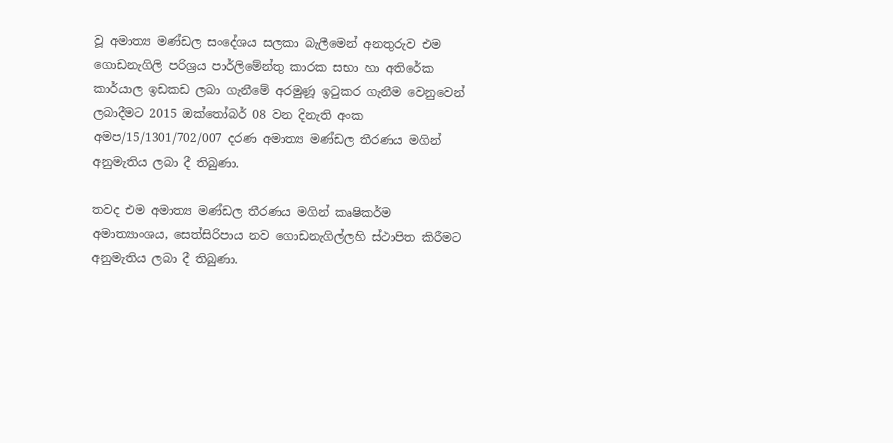වූ අමාත්‍ය මණ්ඩල සංදේශය සලකා බැලීමෙන් අනතුරුව එම ගොඩනැගිලි පරිශ්‍රය පාර්ලිමේන්තු කාරක සභා හා අතිරේක කාර්යාල ඉඩකඩ ලබා ගැනීමේ අරමුණූ ඉටුකර ගැනීම වෙනුවෙන් ලබාදීමට 2015 ඔක්තෝබර් 08 වන දිනැති අංක අමප/15/1301/702/007 දරණ අමාත්‍ය මණ්ඩල තීරණය මගින් අනුමැතිය ලබා දී තිබුණා.

තවද එම අමාත්‍ය මණ්ඩල තීරණය මගින් කෘෂිකර්ම අමාත්‍යාංශය, සෙත්සිරිපාය නව ගොඩනැගිල්ලහි ස්ථාපිත කිරීමට අනුමැතිය ලබා දී තිබුණා.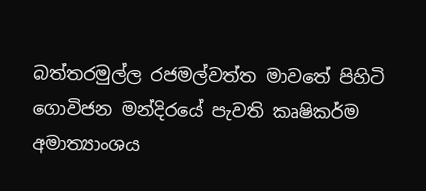බත්තරමුල්ල රජමල්වත්ත මාවතේ පිහිටි ගොවිජන මන්දිරයේ පැවති කෘෂිකර්ම අමාත්‍යාංශය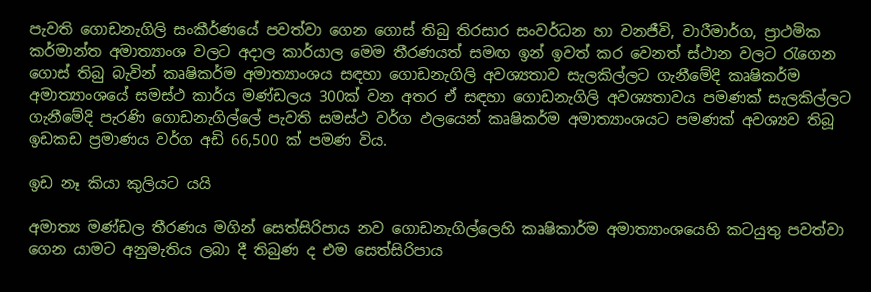පැවති ගොඩනැගිලි සංකීර්ණයේ පවත්වා ගෙන ගොස් තිබු තිරසාර සංවර්ධන හා වනජීවි, වාරීමාර්ග, ප්‍රාථමික කර්මාන්ත අමාත්‍යාංශ වලට අදාල කාර්යාල මෙම තීරණයත් සමඟ ඉන් ඉවත් කර වෙනත් ස්ථාන වලට රැගෙන ගොස් තිබු බැවින් කෘෂිකර්ම අමාත්‍යාංශය සඳහා ගොඩනැගිලි අවශ්‍යතාව සැලකිල්ලට ගැනීමේදි කෘෂිකර්ම අමාත්‍යාංශයේ සමස්ථ කාර්ය මණ්ඩලය 300ක් වන අතර ඒ සඳහා ගොඩනැගිලි අවශ්‍යතාවය පමණක් සැලකිල්ලට ගැනීමේදි පැරණි ගොඩනැගිල්ලේ පැවති සමස්ථ වර්ග ඵලයෙන් කෘෂිකර්ම අමාත්‍යාංශයට පමණක් අවශ්‍යව තිබූ ඉඩකඩ ප්‍රමාණය වර්ග අඩි 66,500 ක් පමණ විය.

ඉඩ නෑ කියා කුලියට යයි

අමාත්‍ය මණ්ඩල තීරණය මගින් සෙත්සිරිපාය නව ගොඩනැගිල්ලෙහි කෘෂිකාර්ම අමාත්‍යාංශයෙහි කටයුතු පවත්වා ගෙන යාමට අනුමැතිය ලබා දී තිබුණ ද එම සෙත්සිරිපාය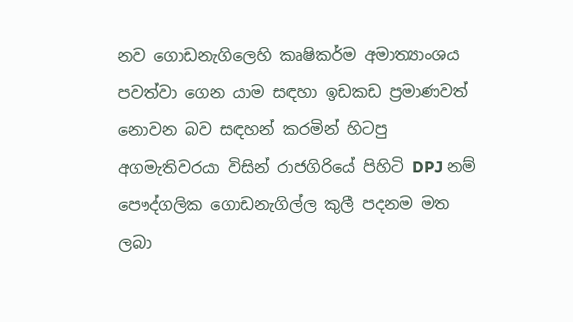නව ගොඩනැගිලෙහි කෘෂිකර්ම අමාත්‍යාංශය පවත්වා ගෙන යාම සඳහා ඉඩකඩ ප්‍රමාණවත් නොවන බව සඳහන් කරමින් හිටපු අගමැතිවරයා විසින් රාජගිරියේ පිහිටි DPJ නම් පෞද්ගලික ගොඩනැගිල්ල කුලී පදනම මත ලබා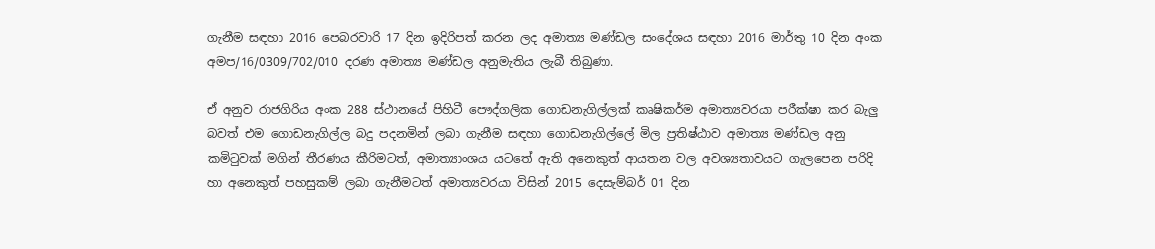ගැනීම සඳහා 2016 පෙබරවාරි 17 දින ඉදිරිපත් කරන ලද අමාත්‍ය මණ්ඩල සංදේශය සඳහා 2016 මාර්තු 10 දින අංක අමප/16/0309/702/010 දරණ අමාත්‍ය මණ්ඩල අනුමැතිය ලැබී තිබුණා.

ඒ අනුව රාජගිරිය අංක 288 ස්ථානයේ පිහිටී පෞද්ගලික ගොඩනැගිල්ලක් කෘෂිකර්ම අමාත්‍යවරයා පරීක්ෂා කර බැලු බවත් එම ගොඩනැගිල්ල බදු පදනමින් ලබා ගැනීම සඳහා ගොඩනැගිල්ලේ මිල ප්‍රතිෂ්ඨාව අමාත්‍ය මණ්ඩල අනු කමිටුවක් මගින් තීරණය කීරිමටත්, අමාත්‍යාංශය යටතේ ඇති අනෙකුත් ආයතන වල අවශ්‍යතාවයට ගැලපෙන පරිදි හා අනෙකුත් පහසුකම් ලබා ගැනීමටත් අමාත්‍යවරයා විසින් 2015 දෙසැම්බර් 01 දින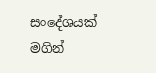සංදේශයක් මගින්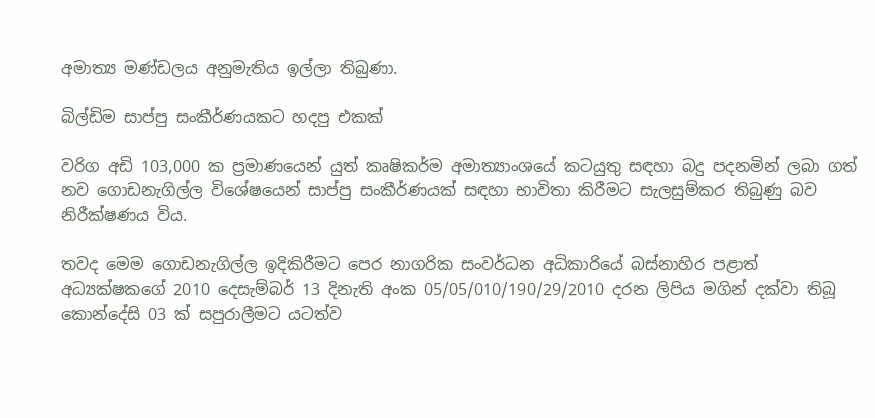අමාත්‍ය මණ්ඩලය අනුමැතිය ඉල්ලා තිබුණා.

බිල්ඩිම සාප්පු සංකීර්ණයකට හදපු එකක්

වරිග අඩි 103,000 ක ප්‍රමාණයෙන් යුත් කෘෂිකර්ම අමාත්‍යාංශයේ කටයුතු සඳහා බදු පදනමින් ලබා ගත් නව ගොඩනැගිල්ල විශේෂයෙන් සාප්පු සංකීර්ණයක් සඳහා භාවිතා කිරීමට සැලසුම්කර තිබුණු බව නිරීක්ෂණය විය.

තවද මෙම ගොඩනැගිල්ල ඉදිකිරීමට පෙර නාගරික සංවර්ධන අධිකාරියේ බස්නාහිර පළාත් අධ්‍යක්ෂකගේ‍ 2010 දෙසැම්බර් 13 දිනැති අංක 05/05/010/190/29/2010 දරන ලිපිය මගින් දක්වා තිබූ කොන්දේසි 03 ක් සපුරාලීමට යටත්ව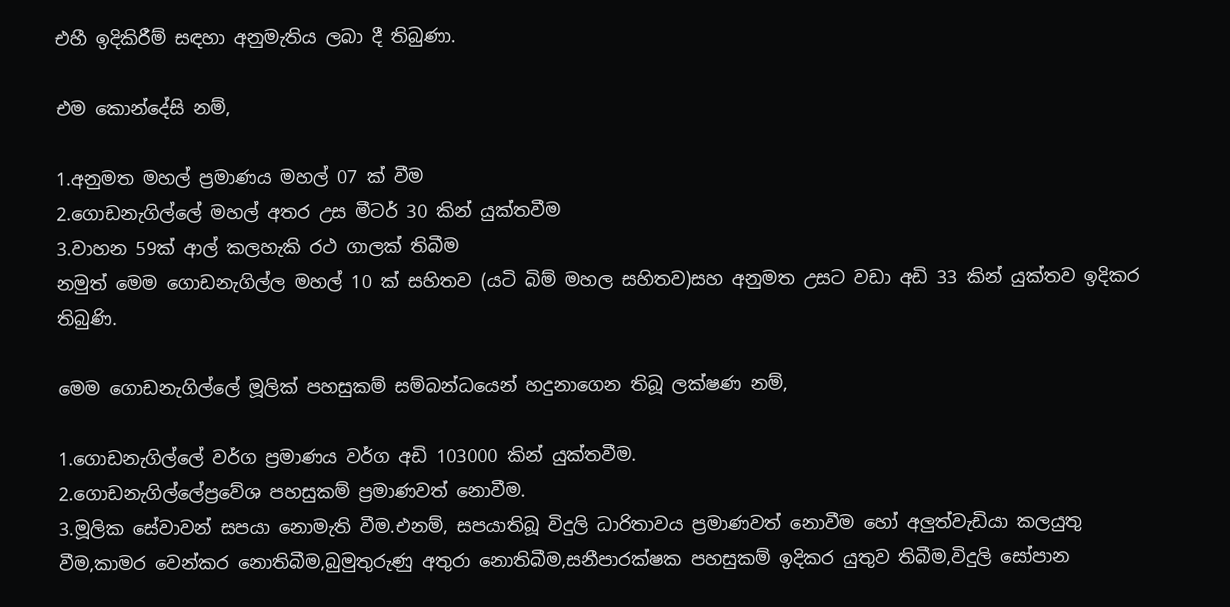එහී ඉදිකිරීම් සඳහා අනුමැතිය ලබා දී තිබුණා.

එම කොන්දේසි නම්,

1.අනුමත මහල් ප්‍රමාණය මහල් 07 ක් වීම
2.ගොඩනැගිල්ලේ මහල් අතර උස මීටර් 30 කින් යුක්තවීම
3.වාහන 59ක් ආල් කලහැකි රථ ගාලක් තිබීම
නමුත් මෙම ගොඩනැගිල්ල මහල් 10 ක් සහිතව (යටි බිම් මහල සහිතව)සහ අනුමත උසට වඩා අඩි 33 කින් යුක්තව ඉදිකර තිබුණි.

මෙම ගොඩනැගිල්ලේ මූලික් පහසුකම් සම්බන්ධයෙන් හදුනාගෙන තිබූ ලක්ෂණ නම්,

1.ගොඩනැගිල්ලේ වර්ග ප්‍රමාණය වර්ග අඩි 103000 කින් යුක්තවීම.
2.ගොඩනැගිල්ලේප්‍රවේශ පහසුකම් ප්‍රමාණවත් නොවීම.
3.මූලික සේවාවන් සපයා නොමැති වීම.එනම්, සපයාතිබූ විදුලි ධාරිතාවය ප්‍රමාණවත් නොවීම හෝ අලුත්වැඩියා කලයුතු වීම,කාමර වෙන්කර නොතිබීම,බුමුතුරුණු අතුරා නොතිබීම,සනීපාරක්ෂක පහසුකම් ඉදිකර යුතුව තිබීම,විදුලි සෝපාන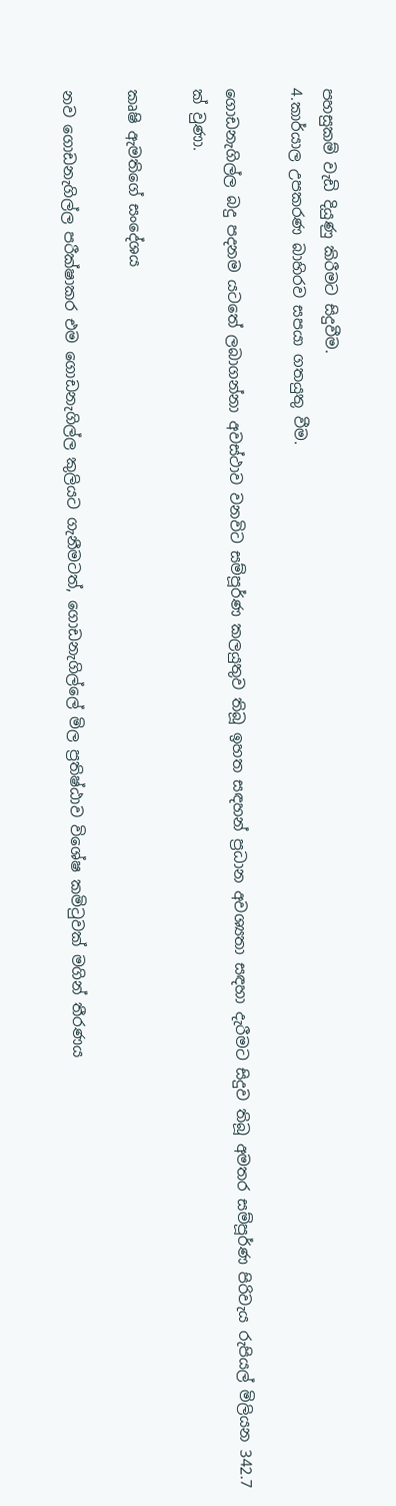පහසුකම් වැඩි දියුණු කිරීමට සිදුවීම.
4.කාර්යාල උපකරණ බාහිරව සපයා ගතයුතු වීම.

ගොඩනැගිල්ල බදු පදනම යටතේ ලබාගන්නා අවස්ථාව වනවිට සම්පූර්ණ කලයුතුව තිබූ ඉහත සඳහන් ප්‍රධාන අවශ්‍යතා සඳහා දැරීමට සිදුව තිබූ අමතර සම්පූර්ණ පිරිවැය රුපියල් මිලියන 342.7 ක් වුණා.

කෘෂි ඇමතිගේ සංදේශය

නව ගොඩනැගිල්ල පරීක්ෂාකර එම ගොඩනැගිල්ල කුලියට ගැනීමටත්, ගොඩනැගිල්ලේ මිල ප්‍රතිෂ්ඨාව විශේෂ කමිටුවක් මගින් තීරණය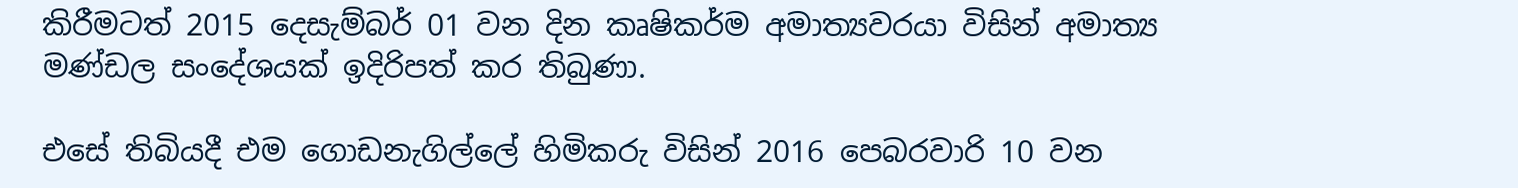කිරීමටත් 2015 දෙසැම්බර් 01 වන දින කෘෂිකර්ම අමාත්‍යවරයා විසින් අමාත්‍ය මණ්ඩල සංදේශයක් ඉදිරිපත් කර තිබුණා.

එසේ තිබියදී එම ගොඩනැගිල්ලේ හිමිකරු විසින් 2016 පෙබරවාරි 10 වන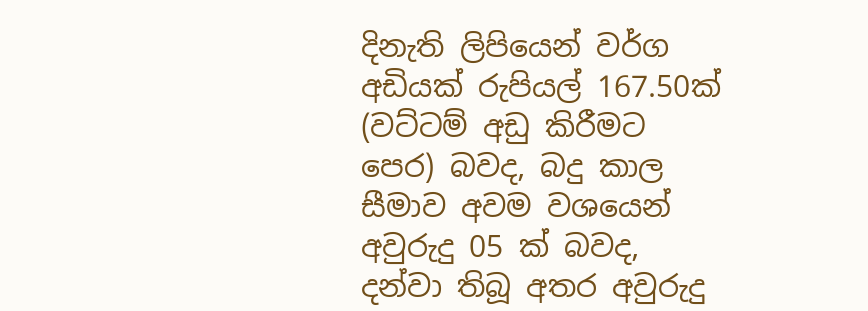දිනැති ලිපියෙන් වර්ග අඩියක් රුපියල් 167.50ක් (වට්ටම් අඩු කිරීමට පෙර) බවද, බදු කාල සීමාව අවම වශයෙන් අවුරුදු 05 ක් බවද, දන්වා තිබූ අතර අවුරුදු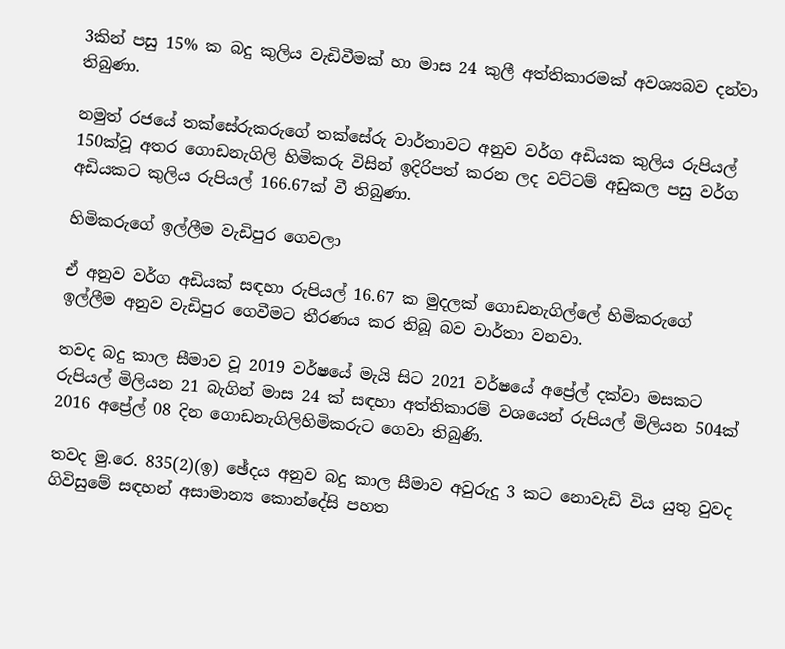3කින් පසු 15% ක බදු කුලිය වැඩිවීමක් හා මාස 24 කුලී අත්තිකාරමක් අවශ්‍යබව දන්වා තිබුණා.

නමුත් රජයේ තක්සේරුකරුගේ තක්සේරු වාර්තාවට අනුව වර්ග අඩියක කුලිය රුපියල් 150ක්වූ අතර ගොඩනැගිලි හිමිකරු විසින් ඉදිරිපත් කරන ලද වට්ටම් අඩුකල පසු වර්ග අඩියකට කුලිය රුපියල් 166.67ක් වී තිබුණා.

හිමිකරුගේ ඉල්ලීම වැඩිපුර ගෙවලා

ඒ අනුව වර්ග අඩියක් සඳහා රුපියල් 16.67 ක මුදලක් ගොඩනැගිල්ලේ හිමිකරුගේ ඉල්ලීම අනුව වැඩිපුර ගෙවීමට තීරණය කර තිබූ බව වාර්තා වනවා.

තවද බදු කාල සීමාව වූ 2019 වර්ෂයේ මැයි සිට 2021 වර්ෂයේ අප්‍රේල් දක්වා මසකට රුපියල් මිලියන 21 බැගින් මාස 24 ක් සඳහා අත්තිකාරම් වශයෙන් රුපියල් මිලියන 504ක් 2016 අප්‍රේල් 08 දින ගොඩනැගිලිහිමිකරුට ගෙවා තිබුණි.

තවද මු.රෙ. 835(2)(ඉ) ඡේදය අනුව බදු කාල සීමාව අවුරුදු 3 කට නොවැඩි විය යුතු වුවද ගිවිසුමේ සඳහන් අසාමාන්‍ය කොන්දේසි පහත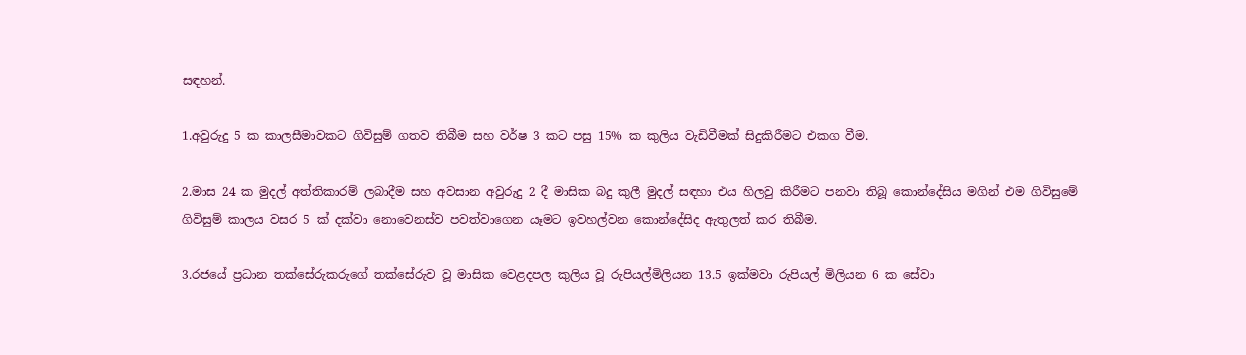සඳහන්.

1.අවුරුදු 5 ක කාලසීමාවකට ගිවිසුම් ගතව තිබීම සහ වර්ෂ 3 කට පසු 15% ක කුලිය වැඩිවීමක් සිදුකිරීමට එකග වීම.

2.මාස 24 ක මුදල් අත්තිකාරම් ලබාදීම සහ අවසාන අවුරුදු 2 දී මාසික බදු කුලී මුදල් සඳහා එය හිලවු කිරීමට පනවා තිබූ කොන්දේසිය මගින් එම ගිවිසුමේ ගිවිසුම් කාලය වසර 5 ක් දක්වා නොවෙනස්ව පවත්වාගෙන යෑමට ඉවහල්වන කොන්දේසිද ඇතුලත් කර තිබීම.

3.රජයේ ප්‍රධාන තක්සේරුකරුගේ තක්සේරුව වූ මාසික වෙළදපල කුලිය වූ රුපියල්මිලියන 13.5 ඉක්මවා රුපියල් මිලියන 6 ක සේවා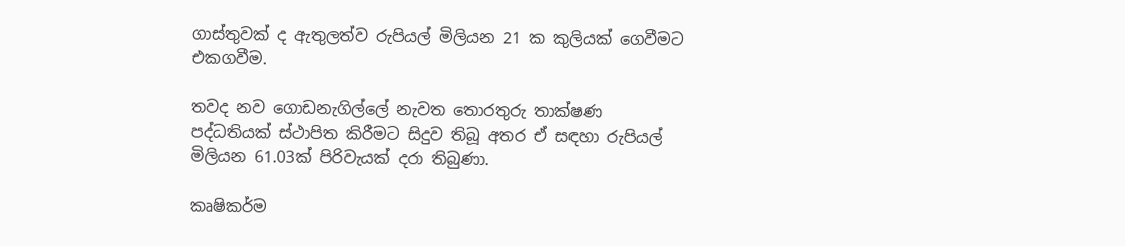ගාස්තුවක් ද ඇතුලත්ව රුපියල් මිලියන 21 ක කුලියක් ගෙවීමට එකගවීම.

තවද නව ගොඩනැගිල්ලේ නැවත තොරතුරු තාක්ෂණ පද්ධතියක් ස්ථාපිත කිරීමට සිදුව තිබූ අතර ඒ සඳහා රුපියල් මිලියන 61.03ක් පිරිවැයක් දරා තිබුණා.

කෘෂිකර්ම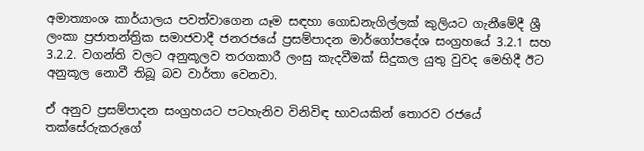අමාත්‍යාංශ කාර්යාලය පවත්වාගෙන යෑම සඳහා ගොඩනැගිල්ලක් කුලියට ගැනීමේදී ශ්‍රී ලංකා ප්‍රජාතන්ත්‍රික සමාජවාදී ජනරජයේ ප්‍රසම්පාදන මාර්ගෝපදේශ සංග්‍රහයේ 3.2.1 සහ 3.2.2. වගන්ති වලට අනුකූලව තරගකාරී ලංසු කැදවීමක් සිදුකල යුතු වුවද මෙහිදී ඊට අනුකූල නොවී තිබූ බව වාර්තා වෙනවා.

ඒ අනුව ප්‍රසම්පාදන සංග්‍රහයට පටහැනිව විනිවිඳ භාවයකින් තොරව රජයේ තක්සේරුකරුගේ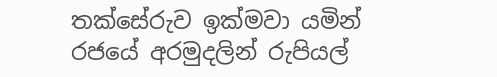තක්සේරුව ඉක්මවා යමින් රජයේ අරමුදලින් රුපියල්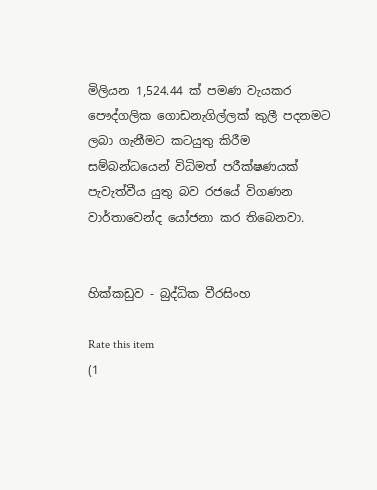මිලියන 1,524.44 ක් පමණ වැයකර පෞද්ගලික ගොඩනැගිල්ලක් කුලී පදනමට ලබා ගැනීමට කටයුතු කිරීම සම්බන්ධයෙන් විධිමත් පරීක්ෂණයක් පැවැත්වීය යුතු බව රජයේ විගණන වාර්තාවෙන්ද යෝජනා කර තිබෙනවා.


හික්කඩුව - බුද්ධික වීරසිංහ

Rate this item
(1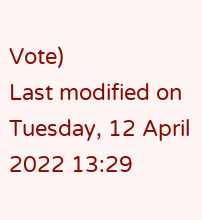Vote)
Last modified on Tuesday, 12 April 2022 13:29